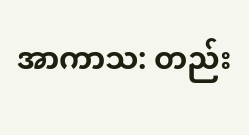အာကာသ: တည်း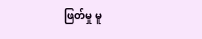ဖြတ်မှု မူ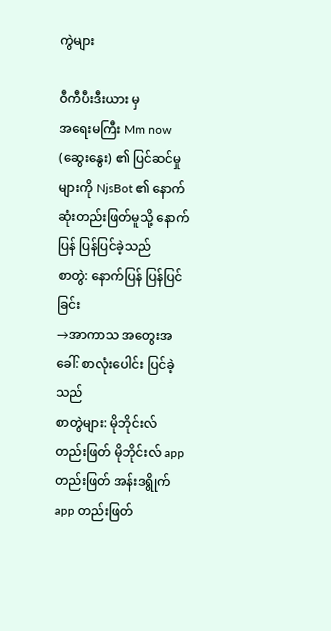ကွဲများ

ဝီကီပီးဒီးယား မှ
အရေးမကြီး Mm now (ဆွေးနွေး) ၏ ပြင်ဆင်မှုများကို NjsBot ၏ နောက်ဆုံးတည်းဖြတ်မူသို့ နောက်ပြန် ပြန်ပြင်ခဲ့သည်
စာတွဲ: နောက်ပြန် ပြန်ပြင်ခြင်း
→အာကာသ အတွေးအခေါ်: စာလုံးပေါင်း ပြင်ခဲ့သည်
စာတွဲများ: မိုဘိုင်းလ် တည်းဖြတ် မိုဘိုင်းလ် app တည်းဖြတ် အန်းဒရွိုက် app တည်းဖြတ်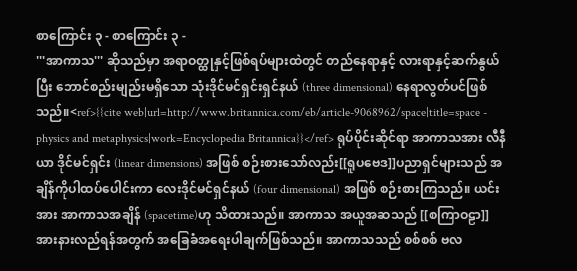စာကြောင်း ၃ - စာကြောင်း ၃ -
'''အာကာသ''' ဆိုသည်မှာ အရာဝတ္ထုနှင့်ဖြစ်ရပ်များထဲတွင် တည်နေရာနှင့် လားရာနှင့်ဆက်နွယ်ပြီး ဘောင်စည်းမျည်းမရှိသော သုံးဒိုင်မင်ရှင်းရှင်နယ် (three dimensional) နေရာလွတ်ပင်ဖြစ်သည်။<ref>{{cite web|url=http://www.britannica.com/eb/article-9068962/space|title=space - physics and metaphysics|work=Encyclopedia Britannica}}</ref> ရုပ်ပိုင်းဆိုင်ရာ အာကာသအား လီနီယာ ဒိုင်မင်ရှင်း (linear dimensions) အဖြစ် စဉ်းစားသော်လည်း[[ရူပဗေဒ]]ပညာရှင်များသည် အချိန်ကိုပါထပ်ပေါင်းကာ လေးဒိုင်မင်ရှင်နယ် (four dimensional) အဖြစ် စဉ်းစားကြသည်။ ယင်းအား အာကာသအချိန် (spacetime)ဟု သိထားသည်။ အာကာသ အယူအဆသည် [[စကြာဝဠာ]]အားနားလည်ရန်အတွက် အခြေခံအရေးပါချက်ဖြစ်သည်။ အာကာသသည် စစ်စစ် ဗလ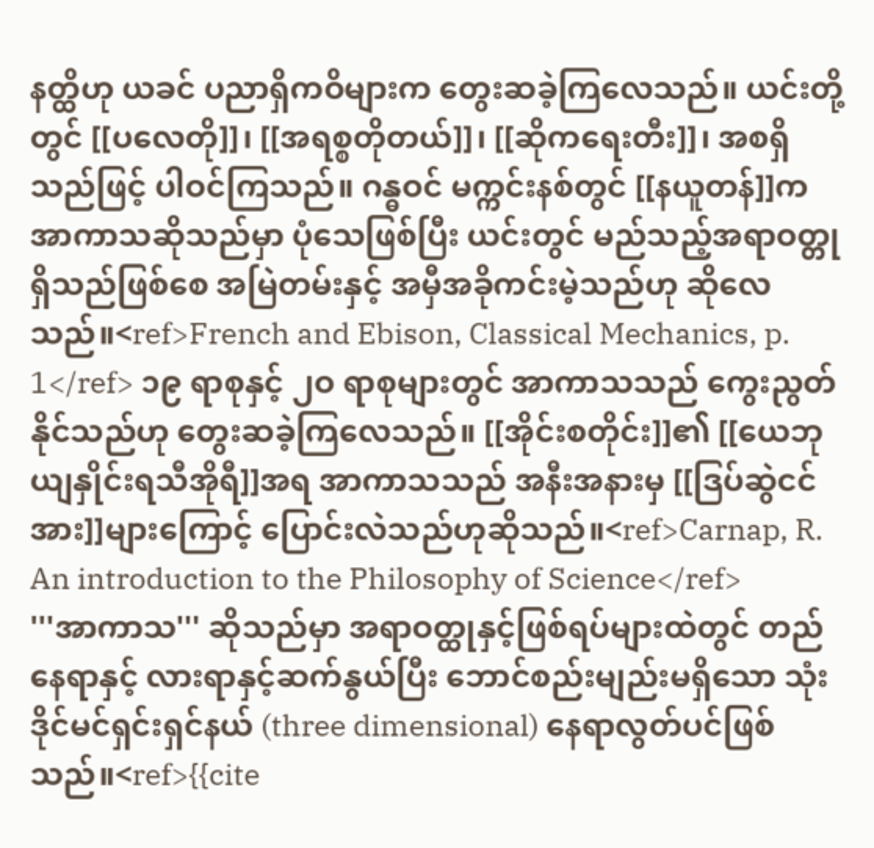နတ္ထိဟု ယခင် ပညာရှိကဝိများက တွေးဆခဲ့ကြလေသည်။ ယင်းတို့တွင် [[ပလေတို]]၊ [[အရစ္စတိုတယ်]]၊ [[ဆိုကရေးတီး]]၊ အစရှိသည်ဖြင့် ပါဝင်ကြသည်။ ဂန္ဓဝင် မက္ကင်းနစ်တွင် [[နယူတန်]]က အာကာသဆိုသည်မှာ ပုံသေဖြစ်ပြီး ယင်းတွင် မည်သည့်အရာဝတ္တု ရှိသည်ဖြစ်စေ အမြဲတမ်းနှင့် အမှီအခိုကင်းမဲ့သည်ဟု ဆိုလေသည်။<ref>French and Ebison, Classical Mechanics, p. 1</ref> ၁၉ ရာစုနှင့် ၂ဝ ရာစုများတွင် အာကာသသည် ကွေးညွတ်နိုင်သည်ဟု တွေးဆခဲ့ကြလေသည်။ [[အိုင်းစတိုင်း]]၏ [[ယေဘုယျနှိုင်းရသီအိုရီ]]အရ အာကာသသည် အနီးအနားမှ [[ဒြပ်ဆွဲငင်အား]]များကြောင့် ပြောင်းလဲသည်ဟုဆိုသည်။<ref>Carnap, R. An introduction to the Philosophy of Science</ref>
'''အာကာသ''' ဆိုသည်မှာ အရာဝတ္ထုနှင့်ဖြစ်ရပ်များထဲတွင် တည်နေရာနှင့် လားရာနှင့်ဆက်နွယ်ပြီး ဘောင်စည်းမျည်းမရှိသော သုံးဒိုင်မင်ရှင်းရှင်နယ် (three dimensional) နေရာလွတ်ပင်ဖြစ်သည်။<ref>{{cite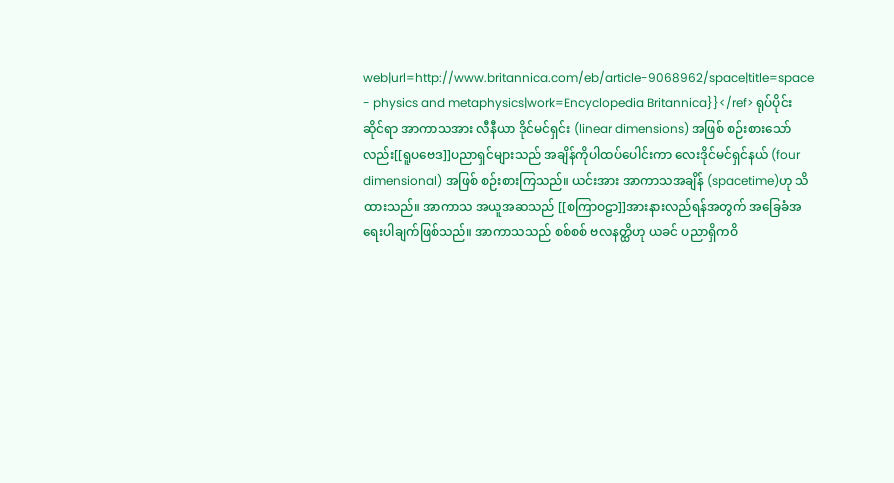web|url=http://www.britannica.com/eb/article-9068962/space|title=space - physics and metaphysics|work=Encyclopedia Britannica}}</ref> ရုပ်ပိုင်းဆိုင်ရာ အာကာသအား လီနီယာ ဒိုင်မင်ရှင်း (linear dimensions) အဖြစ် စဉ်းစားသော်လည်း[[ရူပဗေဒ]]ပညာရှင်များသည် အချိန်ကိုပါထပ်ပေါင်းကာ လေးဒိုင်မင်ရှင်နယ် (four dimensional) အဖြစ် စဉ်းစားကြသည်။ ယင်းအား အာကာသအချိန် (spacetime)ဟု သိထားသည်။ အာကာသ အယူအဆသည် [[စကြာဝဠာ]]အားနားလည်ရန်အတွက် အခြေခံအရေးပါချက်ဖြစ်သည်။ အာကာသသည် စစ်စစ် ဗလနတ္ထိဟု ယခင် ပညာရှိကဝိ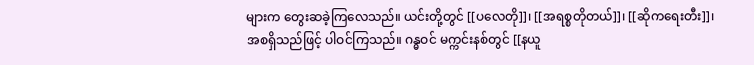များက တွေးဆခဲ့ကြလေသည်။ ယင်းတို့တွင် [[ပလေတို]]၊ [[အရစ္စတိုတယ်]]၊ [[ဆိုကရေးတီး]]၊ အစရှိသည်ဖြင့် ပါဝင်ကြသည်။ ဂန္ဓဝင် မက္ကင်းနစ်တွင် [[နယူ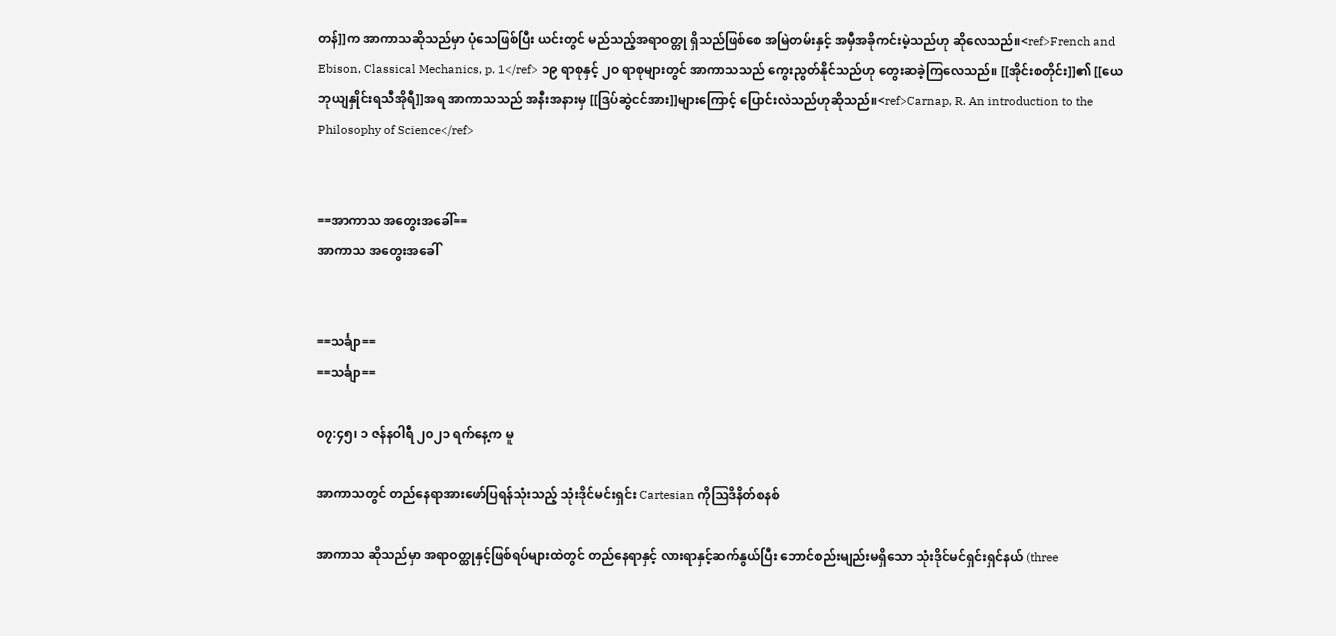တန်]]က အာကာသဆိုသည်မှာ ပုံသေဖြစ်ပြီး ယင်းတွင် မည်သည့်အရာဝတ္တု ရှိသည်ဖြစ်စေ အမြဲတမ်းနှင့် အမှီအခိုကင်းမဲ့သည်ဟု ဆိုလေသည်။<ref>French and Ebison, Classical Mechanics, p. 1</ref> ၁၉ ရာစုနှင့် ၂ဝ ရာစုများတွင် အာကာသသည် ကွေးညွတ်နိုင်သည်ဟု တွေးဆခဲ့ကြလေသည်။ [[အိုင်းစတိုင်း]]၏ [[ယေဘုယျနှိုင်းရသီအိုရီ]]အရ အာကာသသည် အနီးအနားမှ [[ဒြပ်ဆွဲငင်အား]]များကြောင့် ပြောင်းလဲသည်ဟုဆိုသည်။<ref>Carnap, R. An introduction to the Philosophy of Science</ref>


==အာကာသ အတွေးအခေါ်==
အာကာသ အတွေးအခေါ်


==သင်္ချာ==
==သင်္ချာ==

၀၇:၄၅၊ ၁ ဇန်နဝါရီ ၂၀၂၁ ရက်နေ့က မူ

အာကာသတွင် တည်နေရာအားဖော်ပြရန်သုံးသည့် သုံးဒိုင်မင်းရှင်း Cartesian ကိုဩဒိနိတ်စနစ်

အာကာသ ဆိုသည်မှာ အရာဝတ္ထုနှင့်ဖြစ်ရပ်များထဲတွင် တည်နေရာနှင့် လားရာနှင့်ဆက်နွယ်ပြီး ဘောင်စည်းမျည်းမရှိသော သုံးဒိုင်မင်ရှင်းရှင်နယ် (three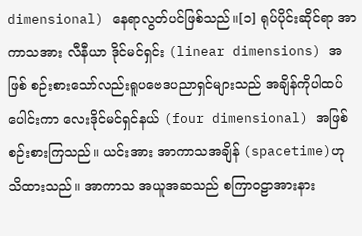dimensional) နေရာလွတ်ပင်ဖြစ်သည်။[၁] ရုပ်ပိုင်းဆိုင်ရာ အာကာသအား လီနီယာ ဒိုင်မင်ရှင်း (linear dimensions) အဖြစ် စဉ်းစားသော်လည်းရူပဗေဒပညာရှင်များသည် အချိန်ကိုပါထပ်ပေါင်းကာ လေးဒိုင်မင်ရှင်နယ် (four dimensional) အဖြစ် စဉ်းစားကြသည်။ ယင်းအား အာကာသအချိန် (spacetime)ဟု သိထားသည်။ အာကာသ အယူအဆသည် စကြာဝဠာအားနား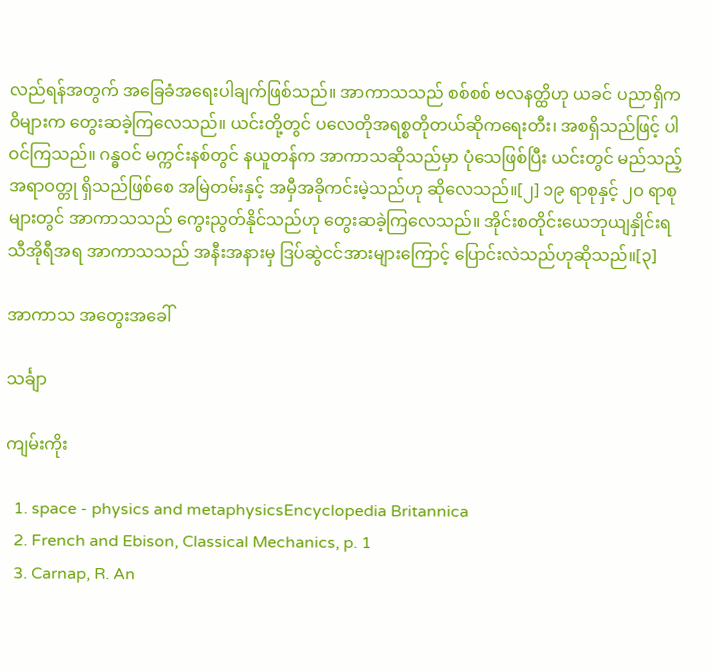လည်ရန်အတွက် အခြေခံအရေးပါချက်ဖြစ်သည်။ အာကာသသည် စစ်စစ် ဗလနတ္ထိဟု ယခင် ပညာရှိကဝိများက တွေးဆခဲ့ကြလေသည်။ ယင်းတို့တွင် ပလေတိုအရစ္စတိုတယ်ဆိုကရေးတီး၊ အစရှိသည်ဖြင့် ပါဝင်ကြသည်။ ဂန္ဓဝင် မက္ကင်းနစ်တွင် နယူတန်က အာကာသဆိုသည်မှာ ပုံသေဖြစ်ပြီး ယင်းတွင် မည်သည့်အရာဝတ္တု ရှိသည်ဖြစ်စေ အမြဲတမ်းနှင့် အမှီအခိုကင်းမဲ့သည်ဟု ဆိုလေသည်။[၂] ၁၉ ရာစုနှင့် ၂ဝ ရာစုများတွင် အာကာသသည် ကွေးညွတ်နိုင်သည်ဟု တွေးဆခဲ့ကြလေသည်။ အိုင်းစတိုင်းယေဘုယျနှိုင်းရသီအိုရီအရ အာကာသသည် အနီးအနားမှ ဒြပ်ဆွဲငင်အားများကြောင့် ပြောင်းလဲသည်ဟုဆိုသည်။[၃]

အာကာသ အတွေးအခေါ်

သင်္ချာ

ကျမ်းကိုး

  1. space - physics and metaphysicsEncyclopedia Britannica
  2. French and Ebison, Classical Mechanics, p. 1
  3. Carnap, R. An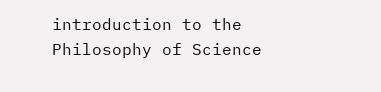introduction to the Philosophy of Science